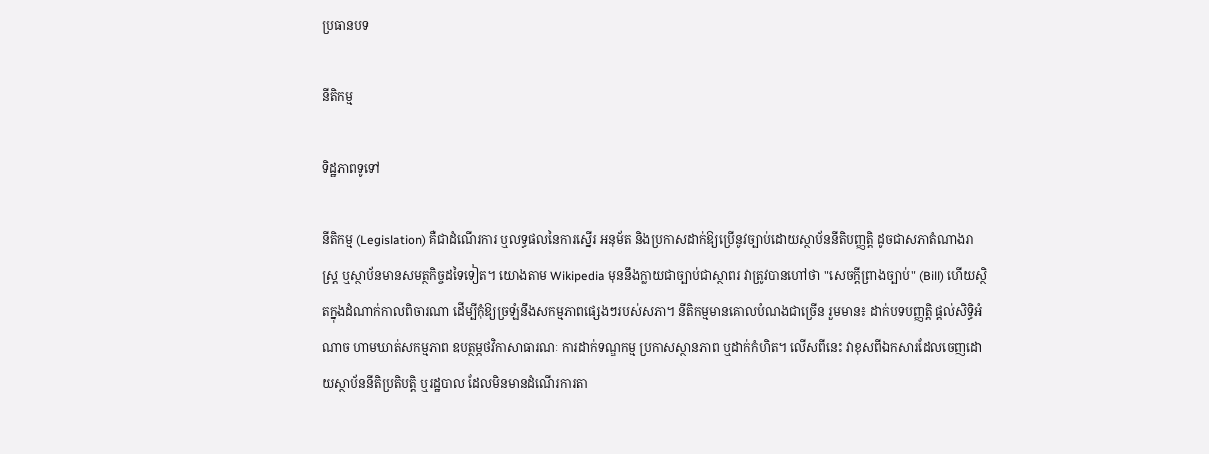ប្រធានបទ

នីតិកម្ម

ទិដ្ឋភាពទូទៅ

នីតិកម្ម (Legislation) គឺជាដំណើរការ ឬលទ្ធផលនៃការស្នើរ អនុម័ត និងប្រកាសដាក់ឱ្យប្រើនូវច្បាប់ដោយស្ថាប័ននីតិបញ្ញត្តិ ដូចជាសភាតំណាងរាស្ត្រ ឬស្ថាប័នមានសមត្ថកិច្ចដទៃទៀត។ យោងតាម Wikipedia មុននឹងក្លាយជាច្បាប់ជាស្ថាពរ វាត្រូវបានហៅថា "សេចក្តីព្រាងច្បាប់" (Bill) ហើយស្ថិតក្នុងដំណាក់កាលពិចារណា ដើម្បីកុំឱ្យច្រឡំនឹងសកម្មភាពផ្សេងៗរបស់សភា។ នីតិកម្មមានគោលបំណងជាច្រើន រួមមាន៖ ដាក់បទបញ្ញត្តិ ផ្តល់សិទ្ធិអំណាច ហាមឃាត់សកម្មភាព ឧបត្ថម្ភថវិកាសាធារណៈ ការដាក់ទណ្ឌកម្ម ប្រកាសស្ថានភាព ឬដាក់កំហិត។ លើសពីនេះ វាខុសពីឯកសារដែលចេញដោយស្ថាប័ននីតិប្រតិបត្តិ ឬរដ្ឋបាល ដែលមិនមានដំណើរការតា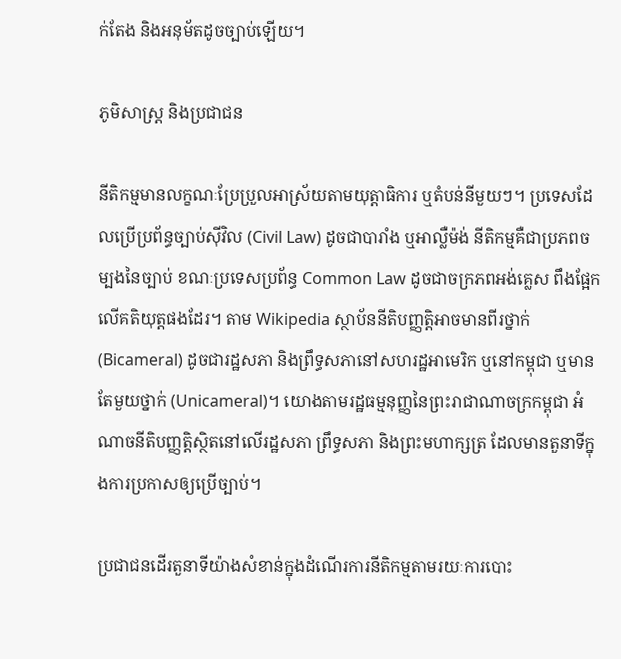ក់តែង និងអនុម័តដូចច្បាប់ឡើយ។

ភូមិសាស្ត្រ និងប្រជាជន

នីតិកម្មមានលក្ខណៈប្រែប្រួលអាស្រ័យតាមយុត្តាធិការ ឬតំបន់នីមួយៗ។ ប្រទេសដែលប្រើប្រព័ន្ធច្បាប់ស៊ីវិល (Civil Law) ដូចជាបារាំង ឬអាល្លឺម៉ង់ នីតិកម្មគឺជាប្រភពចម្បងនៃច្បាប់ ខណៈប្រទេសប្រព័ន្ធ Common Law ដូចជាចក្រភពអង់គ្លេស ពឹងផ្អែកលើគតិយុត្តផងដែរ។ តាម Wikipedia ស្ថាប័ននីតិបញ្ញត្តិអាចមានពីរថ្នាក់ (Bicameral) ដូចជារដ្ឋសភា និងព្រឹទ្ធសភានៅសហរដ្ឋអាមេរិក ឬនៅកម្ពុជា ឬមានតែមួយថ្នាក់ (Unicameral)។ យោងតាមរដ្ឋធម្មនុញ្ញនៃព្រះរាជាណាចក្រកម្ពុជា អំណាចនីតិបញ្ញត្តិស្ថិតនៅលើរដ្ឋសភា ព្រឹទ្ធសភា និងព្រះមហាក្សត្រ ដែលមានតួនាទីក្នុងការប្រកាសឲ្យប្រើច្បាប់។

ប្រជាជនដើរតួនាទីយ៉ាងសំខាន់ក្នុងដំណើរការនីតិកម្មតាមរយៈការបោះ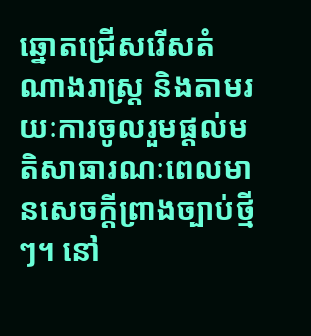ឆ្នោតជ្រើសរើសតំណាងរាស្ត្រ និងតាមរយៈការចូលរួមផ្តល់មតិសាធារណៈពេលមានសេចក្តីព្រាងច្បាប់ថ្មីៗ។ នៅ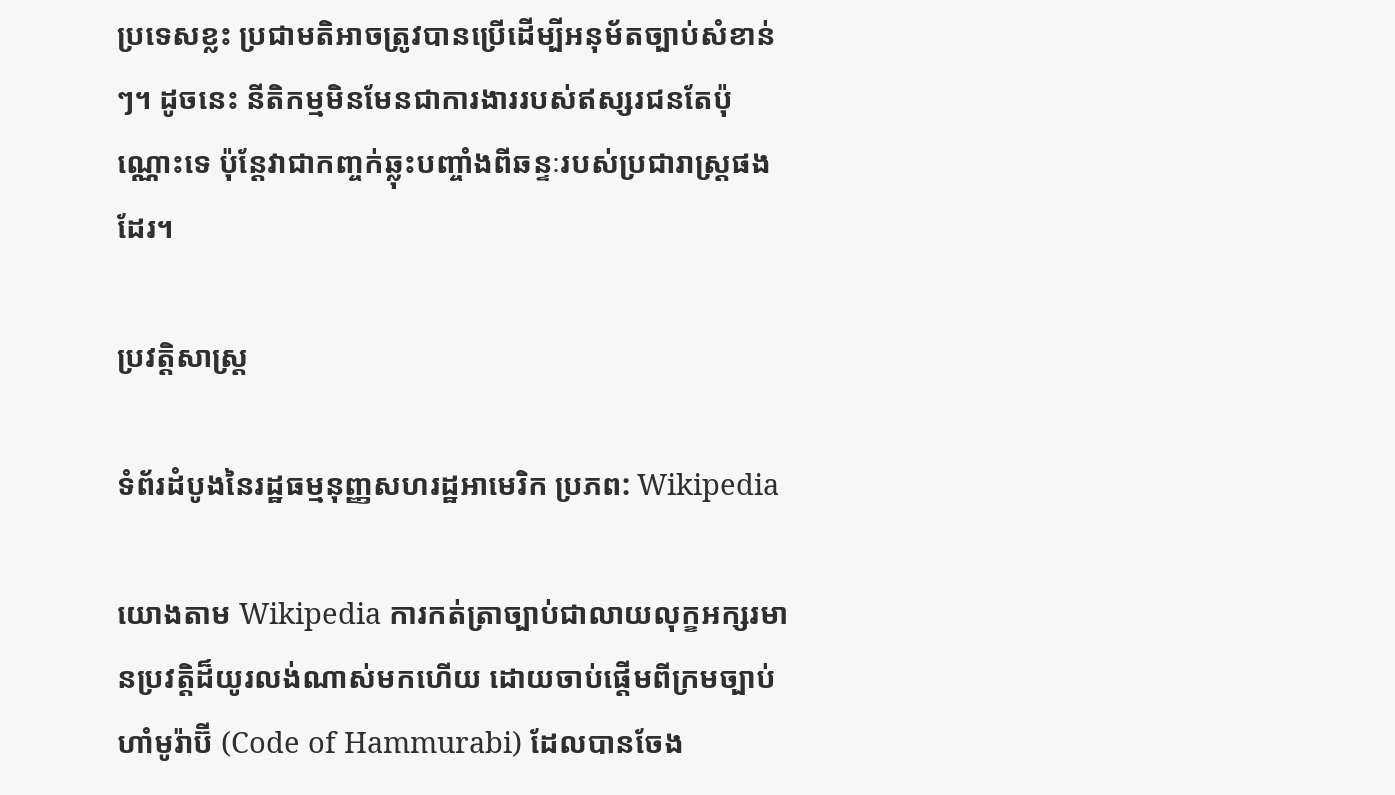ប្រទេសខ្លះ ប្រជាមតិអាចត្រូវបានប្រើដើម្បីអនុម័តច្បាប់សំខាន់ៗ។ ដូចនេះ នីតិកម្មមិនមែនជាការងាររបស់ឥស្សរជនតែប៉ុណ្ណោះទេ ប៉ុន្តែវាជាកញ្ចក់ឆ្លុះបញ្ចាំងពីឆន្ទៈរបស់ប្រជារាស្ត្រផងដែរ។

ប្រវត្តិសាស្ត្រ

ទំព័រដំបូងនៃរដ្ឋធម្មនុញ្ញសហរដ្ឋអាមេរិក ប្រភព: Wikipedia

យោងតាម Wikipedia ការកត់ត្រាច្បាប់ជាលាយលុក្ខអក្សរមានប្រវត្តិដ៏យូរលង់ណាស់មកហើយ ដោយចាប់ផ្ដើមពីក្រមច្បាប់ហាំមូរ៉ាប៊ី (Code of Hammurabi) ដែលបានចែង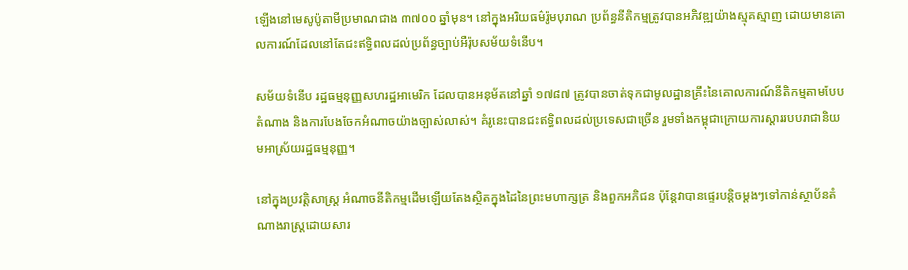ឡើងនៅមេសូប៉ូតាមីប្រមាណជាង ៣៧០០ ឆ្នាំមុន។ នៅក្នុងអរិយធម៌រ៉ូមបុរាណ ប្រព័ន្ធនីតិកម្មត្រូវបានអភិវឌ្ឍយ៉ាងស្មុគស្មាញ ដោយមានគោលការណ៍ដែលនៅតែជះឥទ្ធិពលដល់ប្រព័ន្ធច្បាប់អឺរ៉ុបសម័យទំនើប។

សម័យទំនើប រដ្ឋធម្មនុញ្ញសហរដ្ឋអាមេរិក ដែលបានអនុម័តនៅឆ្នាំ ១៧៨៧ ត្រូវបានចាត់ទុកជាមូលដ្ឋានគ្រឹះនៃគោលការណ៍នីតិកម្មតាមបែបតំណាង និងការបែងចែកអំណាចយ៉ាងច្បាស់លាស់។ គំរូនេះបានជះឥទ្ធិពលដល់ប្រទេសជាច្រើន រួមទាំងកម្ពុជាក្រោយការស្តាររបបរាជានិយមអាស្រ័យរដ្ឋធម្មនុញ្ញ។

នៅក្នុងប្រវត្តិសាស្ត្រ អំណាចនីតិកម្មដើមឡើយតែងស្ថិតក្នុងដៃនៃព្រះមហាក្សត្រ និងពួកអភិជន ប៉ុន្តែវាបានផ្ទេរបន្តិចម្តងៗទៅកាន់ស្ថាប័នតំណាងរាស្ត្រដោយសារ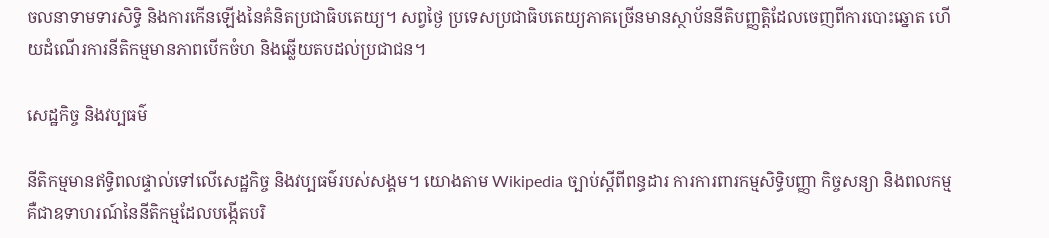ចលនាទាមទារសិទ្ធិ និងការកើនឡើងនៃគំនិតប្រជាធិបតេយ្យ។ សព្វថ្ងៃ ប្រទេសប្រជាធិបតេយ្យភាគច្រើនមានស្ថាប័ននីតិបញ្ញត្តិដែលចេញពីការបោះឆ្នោត ហើយដំណើរការនីតិកម្មមានភាពបើកចំហ និងឆ្លើយតបដល់ប្រជាជន។

សេដ្ឋកិច្ច និងវប្បធម៌

នីតិកម្មមានឥទ្ធិពលផ្ទាល់ទៅលើសេដ្ឋកិច្ច និងវប្បធម៌របស់សង្គម។ យោងតាម Wikipedia ច្បាប់ស្តីពីពន្ធដារ ការការពារកម្មសិទ្ធិបញ្ញា កិច្ចសន្យា និងពលកម្ម គឺជាឧទាហរណ៍នៃនីតិកម្មដែលបង្កើតបរិ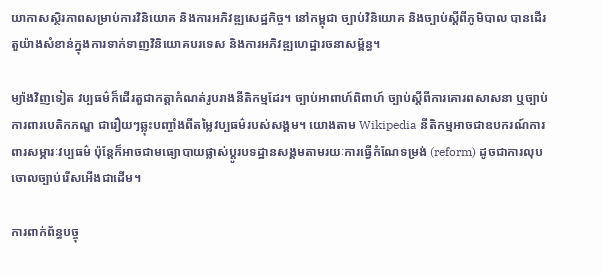យាកាសស្ថិរភាពសម្រាប់ការវិនិយោគ និងការអភិវឌ្ឍសេដ្ឋកិច្ច។ នៅកម្ពុជា ច្បាប់វិនិយោគ និងច្បាប់ស្តីពីភូមិបាល បានដើរតួយ៉ាងសំខាន់ក្នុងការទាក់ទាញវិនិយោគបរទេស និងការអភិវឌ្ឍហេដ្ឋារចនាសម្ព័ន្ធ។

ម្យ៉ាងវិញទៀត វប្បធម៌ក៏ដើរតួជាកត្តាកំណត់រូបរាងនីតិកម្មដែរ។ ច្បាប់អាពាហ៍ពិពាហ៍ ច្បាប់ស្តីពីការគោរពសាសនា ឬច្បាប់ការពារបេតិកភណ្ឌ ជារឿយៗឆ្លុះបញ្ចាំងពីតម្លៃវប្បធម៌របស់សង្គម។ យោងតាម Wikipedia នីតិកម្មអាចជាឧបករណ៍ការពារសម្ភារៈវប្បធម៌ ប៉ុន្តែក៏អាចជាមធ្យោបាយផ្លាស់ប្តូរបទដ្ឋានសង្គមតាមរយៈការធ្វើកំណែទម្រង់ (reform) ដូចជាការលុបចោលច្បាប់រើសអើងជាដើម។

ការពាក់ព័ន្ធបច្ចុ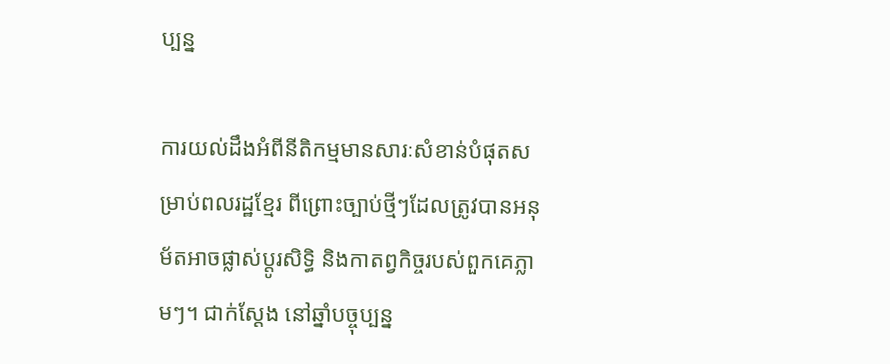ប្បន្ន

ការយល់ដឹងអំពីនីតិកម្មមានសារៈសំខាន់បំផុតសម្រាប់ពលរដ្ឋខ្មែរ ពីព្រោះច្បាប់ថ្មីៗដែលត្រូវបានអនុម័តអាចផ្លាស់ប្តូរសិទ្ធិ និងកាតព្វកិច្ចរបស់ពួកគេភ្លាមៗ។ ជាក់ស្តែង នៅឆ្នាំបច្ចុប្បន្ន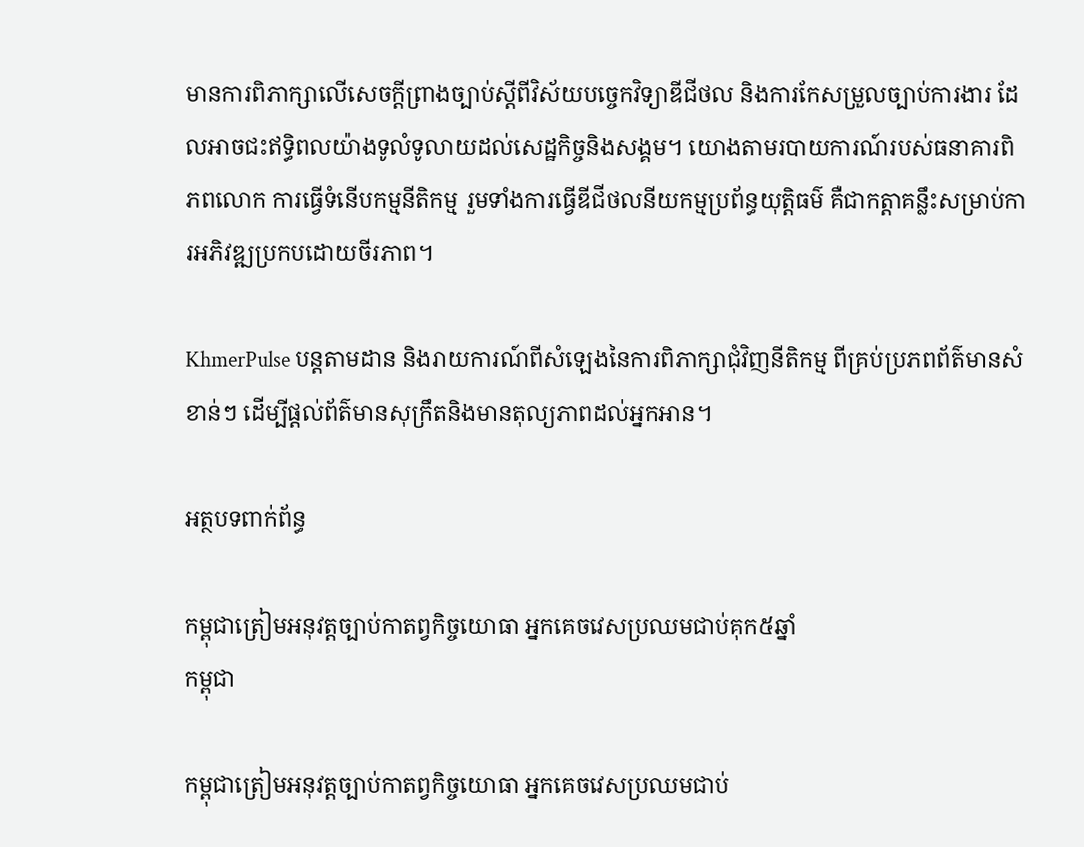មានការពិភាក្សាលើសេចក្តីព្រាងច្បាប់ស្តីពីវិស័យបច្ចេកវិទ្យាឌីជីថល និងការកែសម្រួលច្បាប់ការងារ ដែលអាចជះឥទ្ធិពលយ៉ាងទូលំទូលាយដល់សេដ្ឋកិច្ចនិងសង្គម។ យោងតាមរបាយការណ៍របស់ធនាគារពិភពលោក ការធ្វើទំនើបកម្មនីតិកម្ម រួមទាំងការធ្វើឌីជីថលនីយកម្មប្រព័ន្ធយុត្តិធម៌ គឺជាកត្តាគន្លឹះសម្រាប់ការអភិវឌ្ឍប្រកបដោយចីរភាព។

KhmerPulse បន្តតាមដាន និងរាយការណ៍ពីសំឡេងនៃការពិភាក្សាជុំវិញនីតិកម្ម ពីគ្រប់ប្រភពព័ត៌មានសំខាន់ៗ ដើម្បីផ្តល់ព័ត៌មានសុក្រឹតនិងមានតុល្យភាពដល់អ្នកអាន។

អត្ថបទពាក់ព័ន្ធ

កម្ពុជាត្រៀមអនុវត្តច្បាប់កាតព្វកិច្ចយោធា អ្នកគេចវេសប្រឈមជាប់គុក៥ឆ្នាំ
កម្ពុជា

កម្ពុជាត្រៀមអនុវត្តច្បាប់កាតព្វកិច្ចយោធា អ្នកគេចវេសប្រឈមជាប់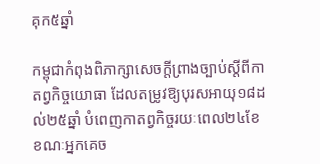គុក៥ឆ្នាំ

កម្ពុជាកំពុងពិភាក្សាសេចក្តីព្រាងច្បាប់ស្តីពីកាតព្វកិច្ចយោធា ដែលតម្រូវឱ្យបុរសអាយុ១៨ដល់២៥ឆ្នាំ បំពេញកាតព្វកិច្ចរយៈពេល២៤ខែ ខណៈអ្នកគេច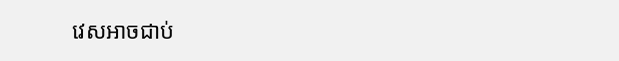វេសអាចជាប់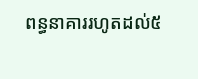ពន្ធនាគាររហូតដល់៥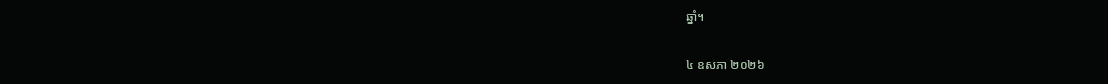ឆ្នាំ។

៤ ឧសភា ២០២៦